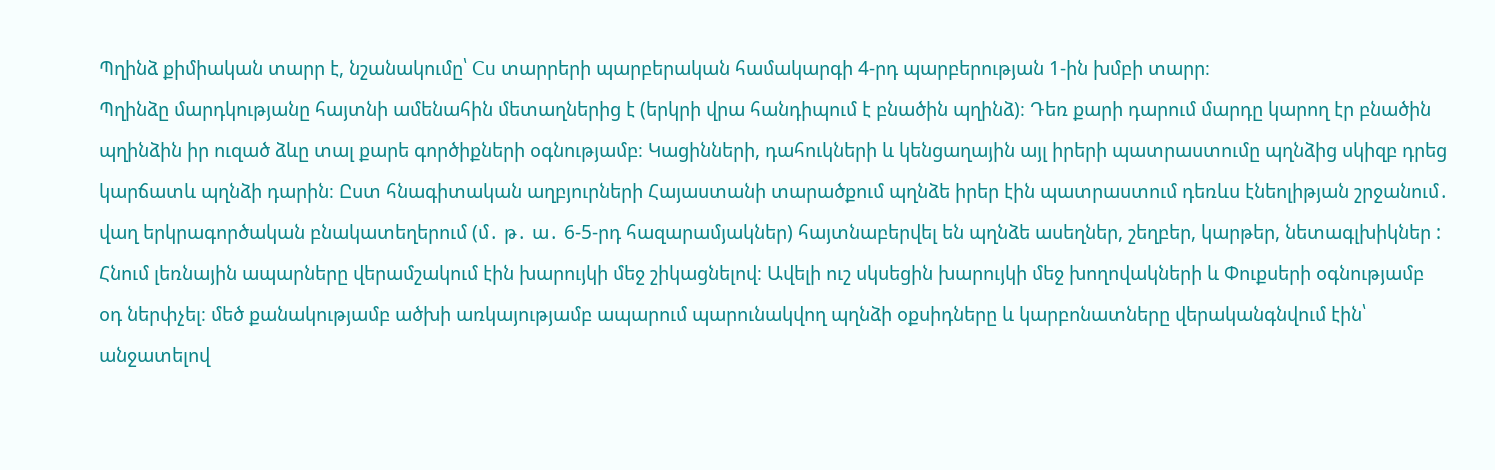Պղինձ քիմիական տարր է, նշանակումը՝ Cu տարրերի պարբերական համակարգի 4-րդ պարբերության 1-ին խմբի տարր։
Պղինձը մարդկությանը հայտնի ամենահին մետաղներից է (երկրի վրա հանդիպում է բնածին պղինձ)։ Դեռ քարի դարում մարդը կարող էր բնածին պղինձին իր ուզած ձևը տալ քարե գործիքների օգնությամբ։ Կացինների, դահուկների և կենցաղային այլ իրերի պատրաստումը պղնձից սկիզբ դրեց կարճատև պղնձի դարին։ Ըստ հնագիտական աղբյուրների Հայաստանի տարածքում պղնձե իրեր էին պատրաստում դեռևս էնեոլիթյան շրջանում․ վաղ երկրագործական բնակատեղերում (մ․ թ․ ա․ 6-5-րդ հազարամյակներ) հայտնաբերվել են պղնձե ասեղներ, շեղբեր, կարթեր, նետագլխիկներ :
Հնում լեռնային ապարները վերամշակում էին խարույկի մեջ շիկացնելով։ Ավելի ուշ սկսեցին խարույկի մեջ խողովակների և Փուքսերի օգնությամբ օդ ներփչել։ մեծ քանակությամբ ածխի առկայությամբ ապարում պարունակվող պղնձի օքսիդները և կարբոնատները վերականգնվում էին՝ անջատելով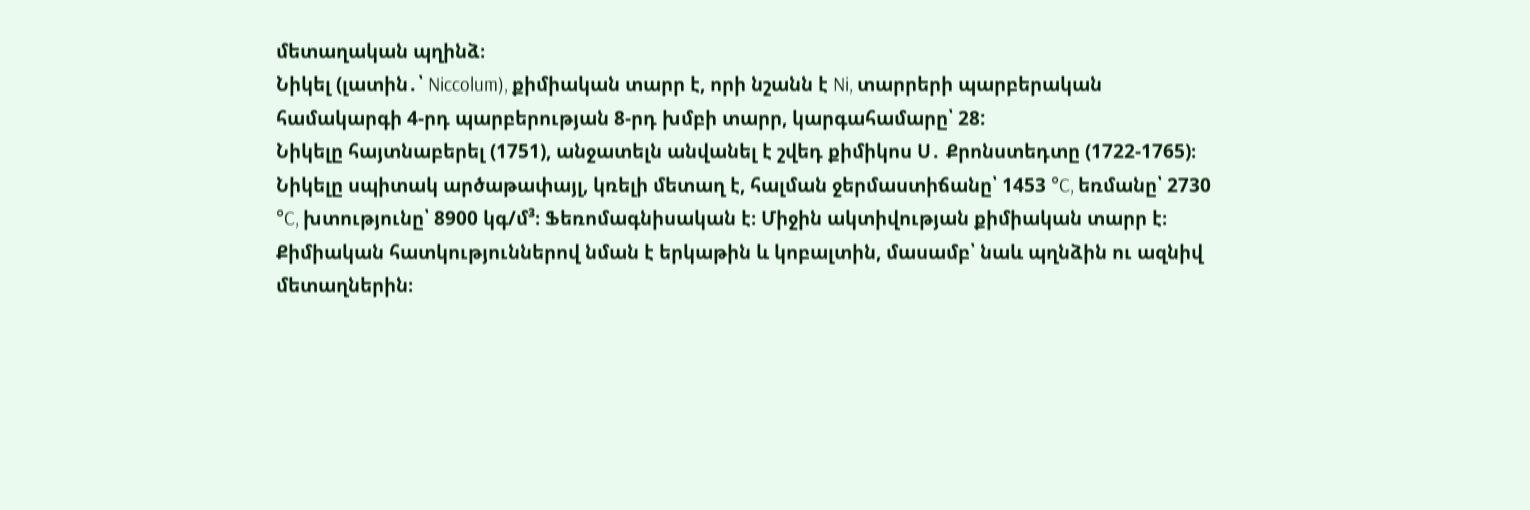մետաղական պղինձ։
Նիկել (լատին․՝ Niccolum), քիմիական տարր է, որի նշանն է Ni, տարրերի պարբերական համակարգի 4-րդ պարբերության 8-րդ խմբի տարր, կարգահամարը՝ 28:
Նիկելը հայտնաբերել (1751), անջատելն անվանել է շվեդ քիմիկոս Ս․ Քրոնստեդտը (1722-1765)։
Նիկելը սպիտակ արծաթափայլ, կռելի մետաղ է, հալման ջերմաստիճանը՝ 1453 °C, եռմանը՝ 2730 °C, խտությունը՝ 8900 կգ/մ³։ Ֆեռոմագնիսական է։ Միջին ակտիվության քիմիական տարր է։ Քիմիական հատկություններով նման է երկաթին և կոբալտին, մասամբ՝ նաև պղնձին ու ազնիվ մետաղներին։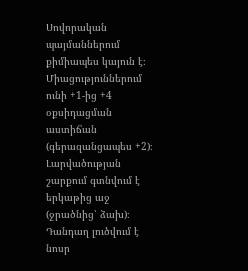Սովորական պայմաններում քիմիապես կայուն է։ Միացություններում ունի +1-ից +4 օքսիդացման աստիճան (գերազանցապես +2)։ Լարվածության շարքում գտնվում է երկաթից աջ (ջրածնից՝ ձախ)։ Դանդաղ լուծվում է նոսր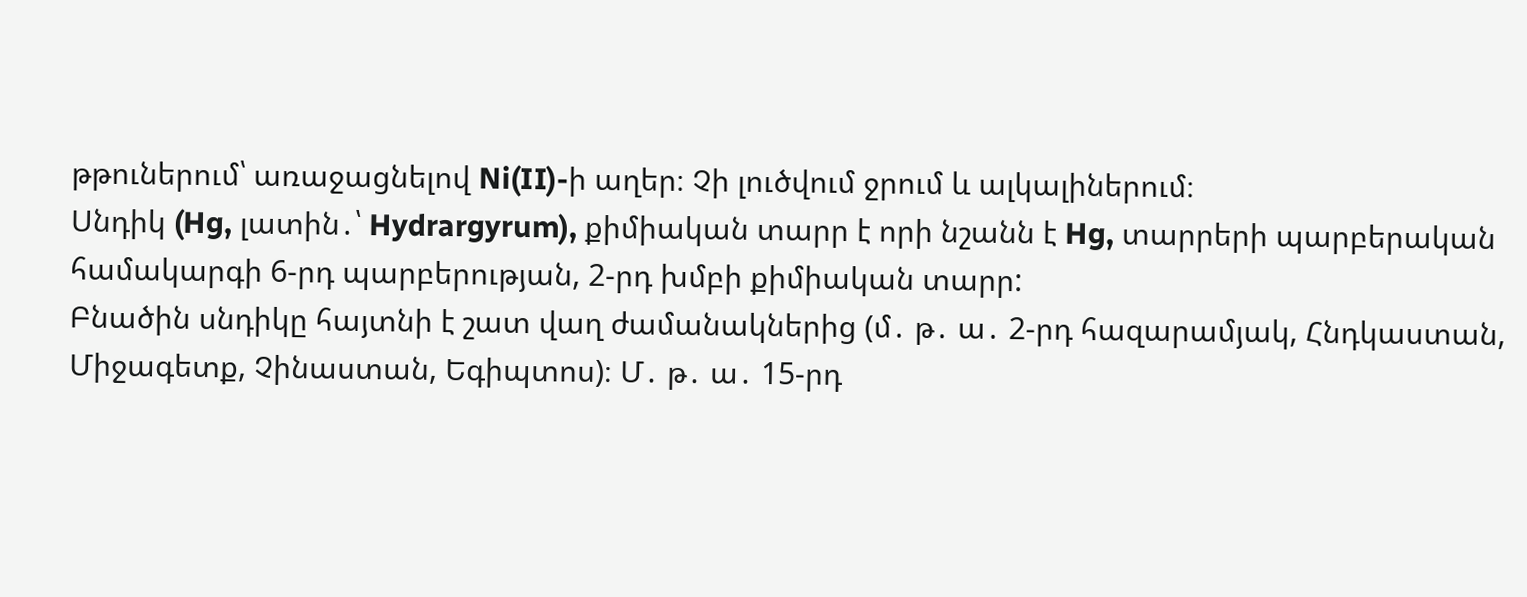թթուներում՝ առաջացնելով Ni(II)-ի աղեր։ Չի լուծվում ջրում և ալկալիներում։
Սնդիկ (Hg, լատին․՝ Hydrargyrum), քիմիական տարր է որի նշանն է Hg, տարրերի պարբերական համակարգի 6-րդ պարբերության, 2-րդ խմբի քիմիական տարր:
Բնածին սնդիկը հայտնի է շատ վաղ ժամանակներից (մ․ թ․ ա․ 2-րդ հազարամյակ, Հնդկաստան, Միջագետք, Չինաստան, Եգիպտոս)։ Մ․ թ․ ա․ 15-րդ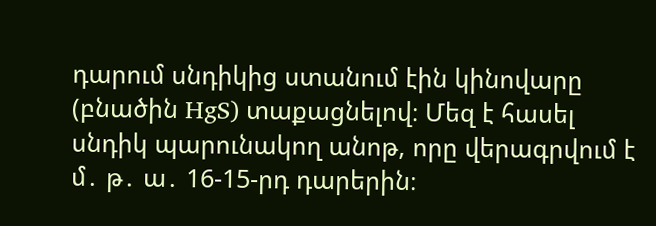դարում սնդիկից ստանում էին կինովարը (բնածին HgS) տաքացնելով։ Մեզ է հասել սնդիկ պարունակող անոթ, որը վերագրվում է մ․ թ․ ա․ 16-15-րդ դարերին։